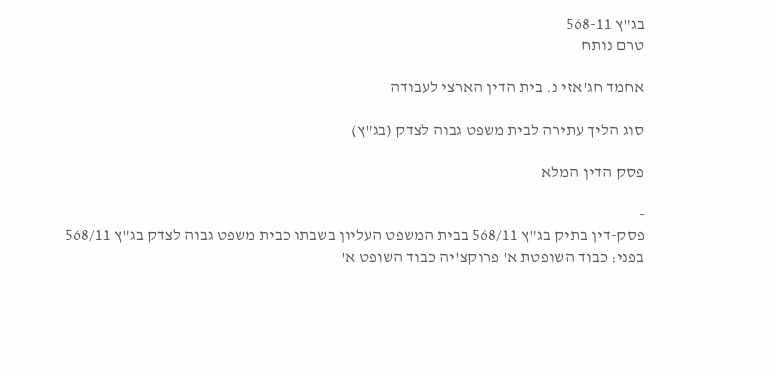בג"ץ 568-11
טרם נותח

אחמד חג'אזי נ. בית הדין הארצי לעבודה

סוג הליך עתירה לבית משפט גבוה לצדק (בג"ץ)

פסק הדין המלא

-
פסק-דין בתיק בג"ץ 568/11 בבית המשפט העליון בשבתו כבית משפט גבוה לצדק בג"ץ 568/11 בפני: כבוד השופטת א' פרוקצ'יה כבוד השופט א'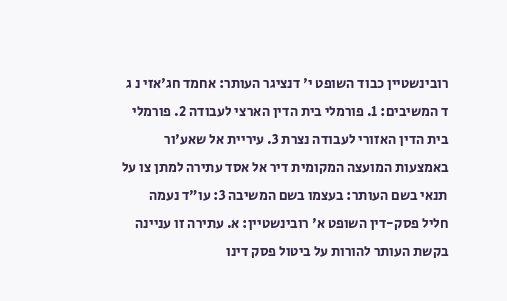רובינשטיין כבוד השופט י' דנציגר העותר: אחמד חג'אזי נ ג ד המשיבים: 1. פורמלי בית הדין הארצי לעבודה 2. פורמלי בית הדין האזורי לעבודה נצרת 3. עיריית אל שאע'ור באמצעות המועצה המקומית דיר אל אסד עתירה למתן צו על תנאי בשם העותר: בעצמו בשם המשיבה 3: עו"ד נעמה חליל פסק-דין השופט א' רובינשטיין: א. עתירה זו עניינה בקשת העותר להורות על ביטול פסק דינו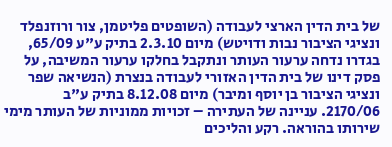של בית הדין הארצי לעבודה (השופטים פליטמן, צור ורוזנפלד ונציגי הציבור נבות ודויטש) מיום 2.3.10 בתיק ע"ע 65/09, בגדרו נדחה ערעור העותר ונתקבל בחלקו ערעור המשיבה, על פסק דינו של בית הדין האזורי לעבודה בנצרת (הנשיאה שפר ונציגי הציבור בן יוסף ומיבר) מיום 8.12.08 בתיק ע"ב 2170/06. עניינה של העתירה – זכויות ממוניות של העותר מימי שירותו בהוראה. רקע והליכים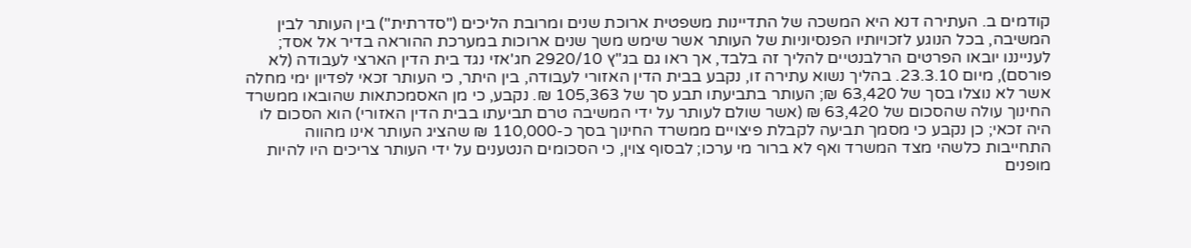קודמים ב. העתירה דנא היא המשכה של התדיינות משפטית ארוכת שנים ומרובת הליכים ("סדרתית") בין העותר לבין המשיבה, בכל הנוגע לזכויותיו הפנסיוניות של העותר אשר שימש משך שנים ארוכות במערכת ההוראה בדיר אל אסד; לענייננו יובאו הפרטים הרלבנטיים להליך זה בלבד, אך ראו גם בג"ץ 2920/10 חג'אזי נגד בית הדין הארצי לעבודה (לא פורסם), מיום 23.3.10. בהליך נשוא עתירה זו, נקבע בבית הדין האזורי לעבודה, בין היתר, כי העותר זכאי לפדיון ימי מחלה אשר לא נוצלו בסך של 63,420 ₪; העותר בתביעתו תבע סך של 105,363 ₪. נקבע, כי מן האסמכתאות שהובאו ממשרד החינוך עולה שהסכום של 63,420 ₪ (אשר שולם לעותר על ידי המשיבה טרם תביעתו בבית הדין האזורי) הוא הסכום לו היה זכאי; כן נקבע כי מסמך תביעה לקבלת פיצויים ממשרד החינוך בסך כ-110,000 ₪ שהציג העותר אינו מהווה התחייבות כלשהי מצד המשרד ואף לא ברור מי ערכו; לבסוף צוין, כי הסכומים הנטענים על ידי העותר צריכים היו להיות מופנים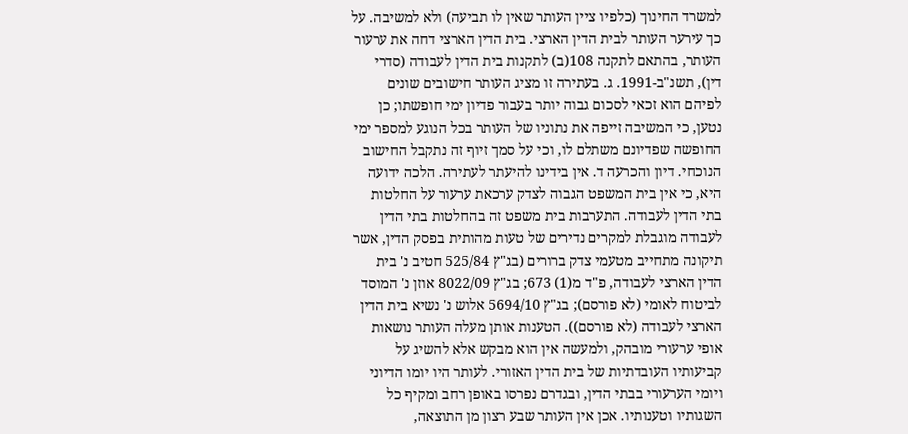למשרד החינוך (כלפיו ציין העותר שאין לו תביעה) ולא למשיבה. על כך עירער העותר לבית הדין הארצי. בית הדין הארצי דחה את ערעור העותר, בהתאם לתקנה 108(ב) לתקנות בית הדין לעבודה (סדרי דין), תשנ"ב-1991. ג. בעתירה זו מציג העותר חישובים שונים לפיהם הוא זכאי לסכום גבוה יותר בעבור פדיון ימי חופשתו; כן נטען, כי המשיבה זייפה את נתוניו של העותר בכל הנוגע למספר ימי החופשה שפדיונם משתלם לו, וכי על סמך זיוף זה נתקבל החישוב הנוכחי. דיון והכרעה ד. אין בידינו להיעתר לעתירה. הלכה ידועה היא, כי אין בית המשפט הגבוה לצדק ערכאת ערעור על החלטות בתי הדין לעבודה. התערבות בית משפט זה בהחלטות בתי הדין לעבודה מוגבלת למקרים נדירים של טעות מהותית בפסק הדין, אשר תיקונה מתחייב מטעמי צדק ברורים (בג"ץ 525/84 חטיב נ' בית הדין הארצי לעבודה, פ"ד מ(1) 673; בג"ץ 8022/09 אוזן נ' המוסד לביטוח לאומי (לא פורסם); בג"ץ 5694/10 אלוש נ' נשיא בית הדין הארצי לעבודה (לא פורסם)). הטענות אותן מעלה העותר נושאות אופי ערעורי מובהק, ולמעשה אין הוא מבקש אלא להשיג על קביעותיו העובדתיות של בית הדין האזורי. לעותר היו יומו הדיוני ויומי הערעורי בבתי הדין, ובגדרם נפרסו באופן רחב ומקיף כל השגותיו וטענותיו. אכן אין העותר שבע רצון מן התוצאה,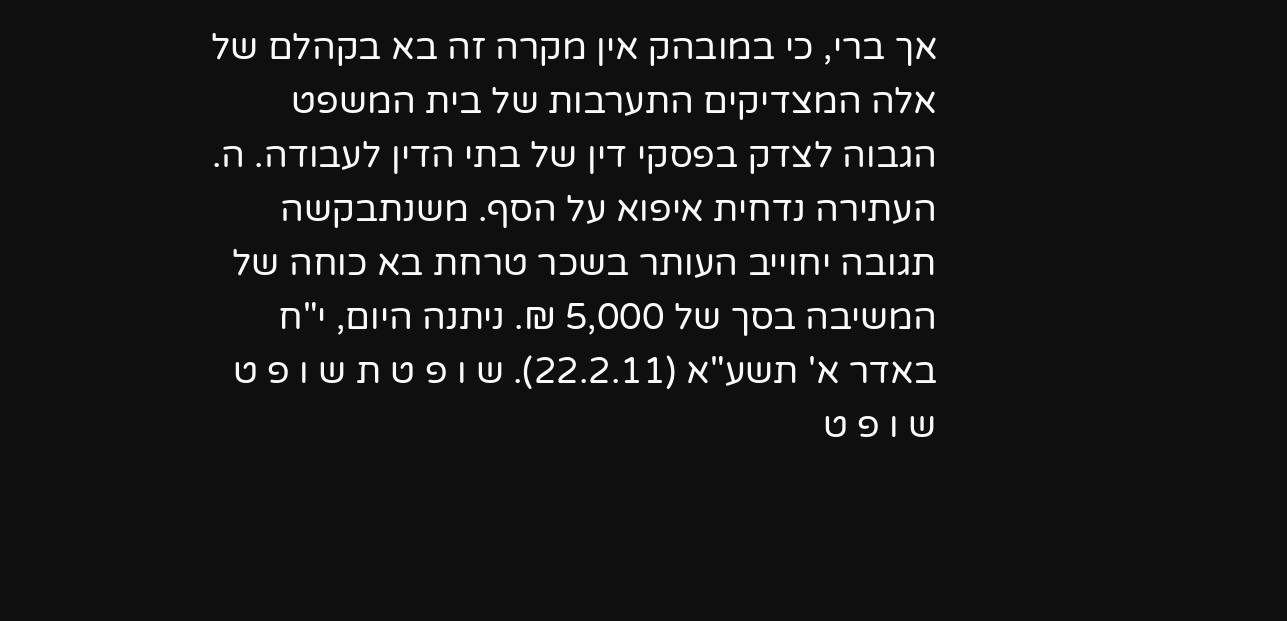אך ברי, כי במובהק אין מקרה זה בא בקהלם של אלה המצדיקים התערבות של בית המשפט הגבוה לצדק בפסקי דין של בתי הדין לעבודה. ה. העתירה נדחית איפוא על הסף. משנתבקשה תגובה יחוייב העותר בשכר טרחת בא כוחה של המשיבה בסך של 5,000 ₪. ניתנה היום, י"ח באדר א' תשע"א (22.2.11). ש ו פ ט ת ש ו פ ט ש ו פ ט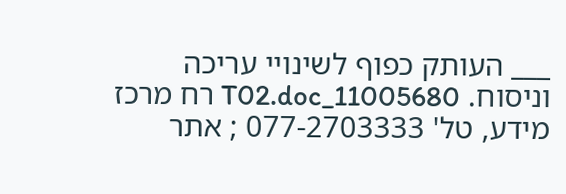___ העותק כפוף לשינויי עריכה וניסוח. 11005680_T02.doc רח מרכז מידע, טל' 077-2703333 ; אתר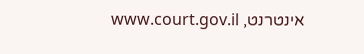אינטרנט, www.court.gov.il